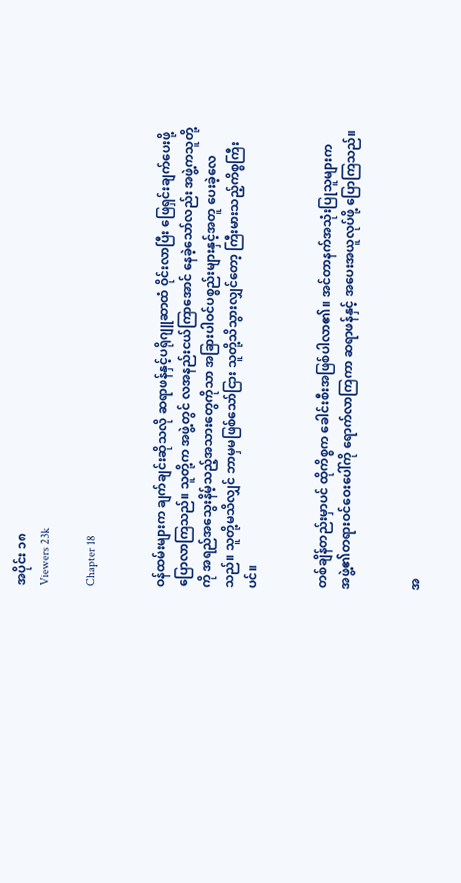အပိုင်း ၁၈
Viewers 23k

Chapter 18


ဝန်ထမ်းများက ချက်ချင်းဆိုသလို ဆရာဖန်နှင့်ပရိုဂျူဆာထံ ဝိုင်းလာပြီး ဖြေရှင်းချက်ပေးဖို့ ပြောလာကြသည်။ သူတို့က အဖွဲ့တွင် လအနည်းငယ်ကြာအောင် နေခဲ့သော်လည်း အဖွဲ့ကသူတို့ကို အရည်အသွေးနိမ့်သည့်အသားတွေကိုသာ အခြားပါဝင်ပစ္စည်းများနှင့်အတူ ပေးခဲ့လေသည်။ သူတို့မသိလျှင် ဘာမှမဖြစ်သော်ငြား သူတို့သိသွားလျှင်တော့ ကြီးမားသည့်ကိစ္စကြီးပင်။


တစ်ချိန်တည်းမှာပင် ထိုကိစ္စက ခေါင်းစီးအဖြစ်ပါလာ၏။ အင်တာနက်အသုံးပြုသူများက အဖွဲ့၏တရားဝင်ဝေးပေါ်ကို ရောက်လာကြကာ ဆရာဖန်နှင့် အပေးအယူလုပ်ဖို့ ပြောကြသည်။


အ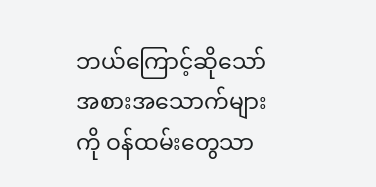ဘယ်ကြောင့်ဆိုသော် အစားအသောက်များကို ဝန်ထမ်းတွေသာ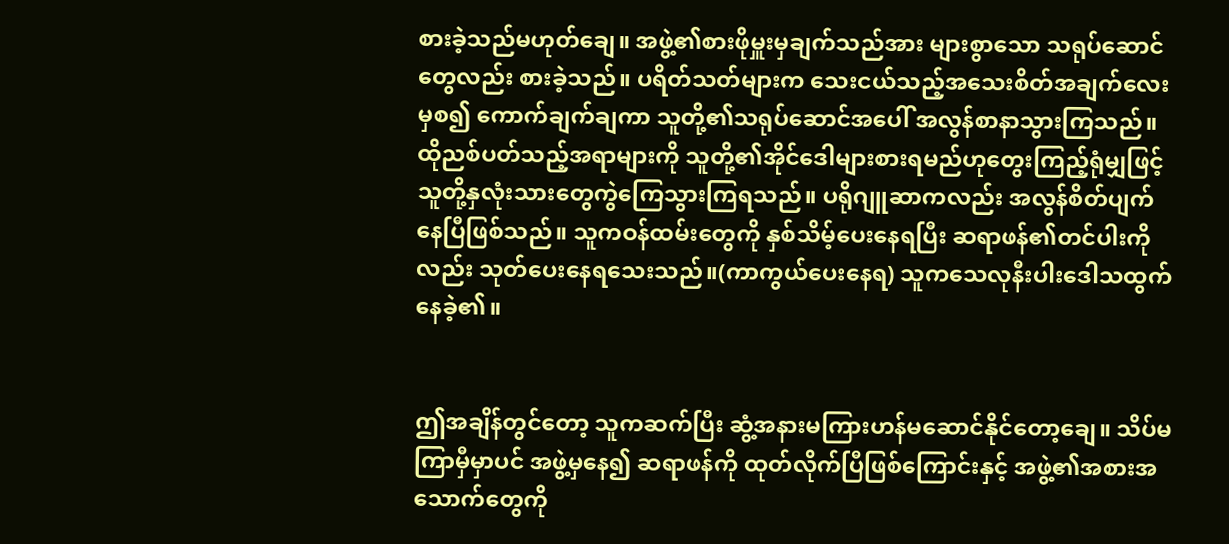စားခဲ့သည်မဟုတ်ချေ။ အဖွဲ့၏စားဖိုမှူးမှချက်သည်အား များစွာသော သရုပ်ဆောင်တွေလည်း စားခဲ့သည်။ ပရိတ်သတ်များက သေးငယ်သည့်အသေးစိတ်အချက်လေးမှစ၍ ကောက်ချက်ချကာ သူတို့၏သရုပ်ဆောင်အပေါ် အလွန်စာနာသွားကြသည်။ ထိုညစ်ပတ်သည့်အရာများကို သူတို့၏အိုင်ဒေါများစားရမည်ဟုတွေးကြည့်ရုံမျှဖြင့် သူတို့နှလုံးသားတွေကွဲကြေသွားကြရသည်။ ပရိုဂျူဆာကလည်း အလွန်စိတ်ပျက်နေပြီဖြစ်သည်။ သူကဝန်ထမ်းတွေကို နှစ်သိမ့်ပေးနေရပြီး ဆရာဖန်၏တင်ပါးကိုလည်း သုတ်ပေးနေရသေးသည်။(ကာကွယ်ပေးနေရ) သူကသေလုနီးပါးဒေါသထွက်နေခဲ့၏။


ဤအချိန်တွင်တော့ သူကဆက်ပြီး ဆွံ့အနားမကြားဟန်မဆောင်နိုင်တော့ချေ။ သိပ်မကြာမှီမှာပင် အဖွဲ့မှနေ၍ ဆရာဖန်ကို ထုတ်လိုက်ပြီဖြစ်ကြောင်းနှင့် အဖွဲ့၏အစားအသောက်တွေကို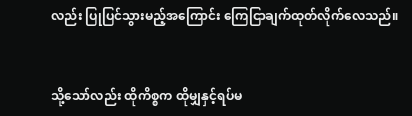လည်း ပြုပြင်သွားမည့်အကြောင်း ကြေငြာချက်ထုတ်လိုက်လေသည်။


သို့သော်လည်း ထိုကိစ္စက ထိုမျှနှင့်ရပ်မ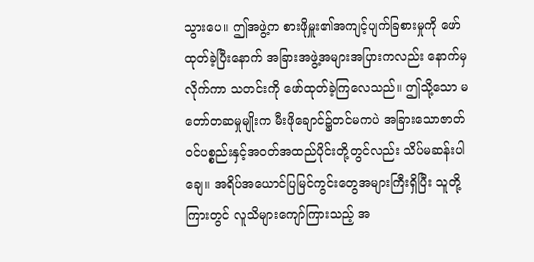သွားပေ။ ဤအဖွဲ့က စားဖိုမှူး၏အကျင့်ပျက်ခြစားမှုကို ဖော်ထုတ်ခဲ့ပြီးနောက် အခြားအဖွဲ့အများအပြားကလည်း နောက်မှလိုက်ကာ သတင်းကို ဖော်ထုတ်ခဲ့ကြလေသည်။ ဤသို့သော မတော်တဆမှုမျိုးက မီးဖိုချောင်၌တင်မကပဲ အခြားသောဇာတ်ဝင်ပစ္စည်းနှင့်အဝတ်အထည်ပိုင်းတို့တွင်လည်း သိပ်မဆန်းပါချေ။ အရိပ်အယောင်ပြမြင်ကွင်းတွေအများကြီးရှိပြီး သူတို့ကြားတွင် လူသိများကျော်ကြားသည့် အ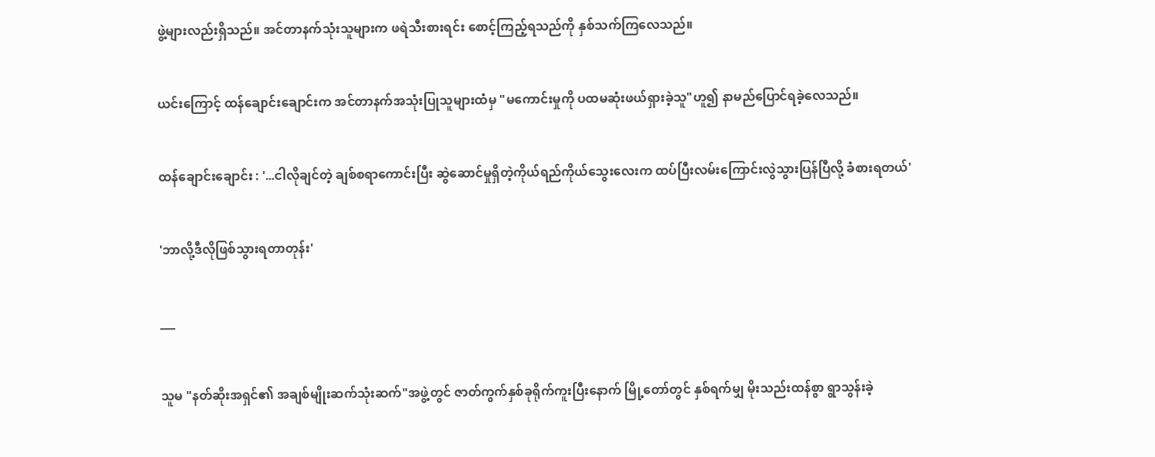ဖွဲ့များလည်းရှိသည်။ အင်တာနက်သုံးသူများက ဖရဲသီးစားရင်း စောင့်ကြည့်ရသည်ကို နှစ်သက်ကြလေသည်။


ယင်းကြောင့် ထန်ချောင်းချောင်းက အင်တာနက်အသုံးပြုသူများထံမှ "မကောင်းမှုကို ပထမဆုံးဖယ်ရှားခဲ့သူ"ဟူ၍ နာမည်ပြောင်ရခဲ့လေသည်။


ထန်ချောင်းချောင်း : '...ငါလိုချင်တဲ့ ချစ်စရာကောင်းပြီး ဆွဲဆောင်မှုရှိတဲ့ကိုယ်ရည်ကိုယ်သွေးလေးက ထပ်ပြီးလမ်းကြောင်းလွဲသွားပြန်ပြီလို့ ခံစားရတယ်'


'ဘာလို့ဒီလိုဖြစ်သွားရတာတုန်း'


___


သူမ "နတ်ဆိုးအရှင်၏ အချစ်မျိုးဆက်သုံးဆက်"အဖွဲ့တွင် ဇာတ်ကွက်နှစ်ခုရိုက်ကူးပြီးနောက် မြို့တော်တွင် နှစ်ရက်မျှ မိုးသည်းထန်စွာ ရွာသွန်းခဲ့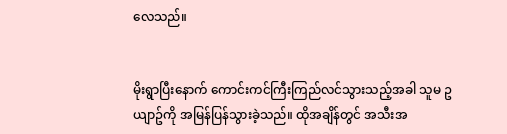လေသည်။


မိုးရွာပြီးနောက် ကောင်းကင်ကြီးကြည်လင်သွားသည့်အခါ သူမ ဥယျာဥ်ကို အမြန်ပြန်သွားခဲ့သည်။ ထိုအချိန်တွင် အသီးအ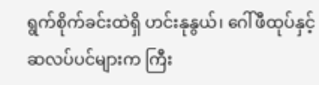ရွက်စိုက်ခင်းထဲရှိ ဟင်းနုနွယ်၊ ဂေါ်ဖီထုပ်နှင့် ဆလပ်ပင်များက ကြီး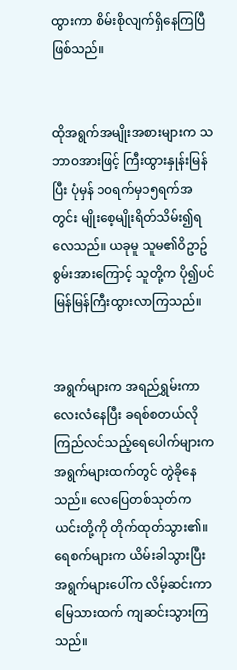ထွားကာ စိမ်းစိုလျက်ရှိနေကြပြီဖြစ်သည်။


ထိုအရွက်အမျိုးအစားများက သဘာဝအားဖြင့် ကြီးထွားနှုန်းမြန်ပြီး ပုံမှန် ၁၀ရက်မှ၁၅ရက်အတွင်း မျိုးစေ့မျိုးရိတ်သိမ်း၍ရလေသည်။ ယခုမူ သူမ၏ဝိဥာဥ်စွမ်းအားကြောင့် သူတို့က ပို၍ပင် မြန်မြန်ကြီးထွားလာကြသည်။


အရွက်များက အရည်ရွှမ်းကာလေးလံနေပြီး ခရစ်စတယ်လိုကြည်လင်သည့်ရေပေါက်များက အရွက်များထက်တွင် တွဲခိုနေသည်။ လေပြေတစ်သုတ်က ယင်းတို့ကို တိုက်ထုတ်သွား၏။ ရေစက်များက ယိမ်းခါသွားပြီး အရွက်များပေါ်က လိမ့်ဆင်းကာ မြေသားထက် ကျဆင်းသွားကြသည်။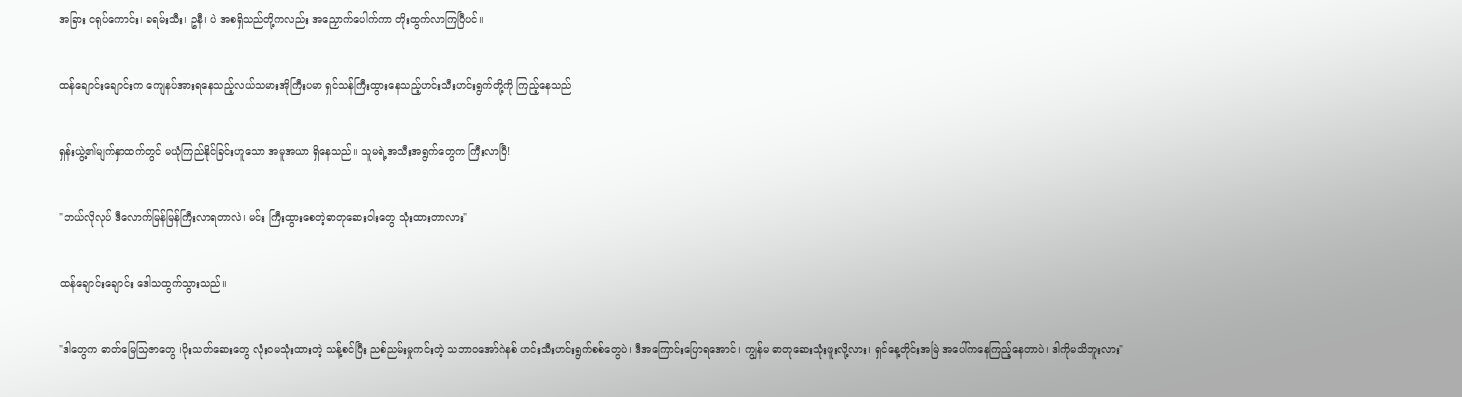အခြား ငရုပ်ကောင်း၊ ခရမ်းသီး၊ ဥနီ၊ ပဲ အစရှိသည်တို့ကလည်း အညှောက်ပေါက်ကာ တိုးထွက်လာကြပြီပင်။


ထန်ချောင်းချောင်းက ကျေနပ်အားရနေသည့်လယ်သမားအိုကြီးပမာ ရှင်သန်ကြီးထွားနေသည့်ဟင်းသီးဟင်းရွက်တို့ကို ကြည့်နေသည်


ရှန်းယွဲ့၏မျက်နှာထက်တွင် မယုံကြည်နိုင်ခြင်းဟူသော အမူအယာ ရှိနေသည်။ သူမရဲ့အသီးအရွက်တွေက ကြီးလာပြီ!


"ဘယ်လိုလုပ် ဒီလောက်မြန်မြန်ကြီးလာရတာလဲ၊ မင်း ကြီးထွားစေတဲ့ဓာတုဆေးဝါးတွေ သုံးထားတာလား"


ထန်ချောင်းချောင်း ဒေါသထွက်သွားသည်။


"ဒါတွေက ဓာတ်မြေသြဇာတွေ ၊ပိုးသတ်ဆေးတွေ လုံးဝမသုံးထားတဲ့ သန့်စင်ပြီး ညစ်ညမ်းမှုကင်းတဲ့ သဘာဝအော်ဂဲနစ် ဟင်းသီးဟင်းရွက်စစ်တွေပဲ၊ ဒီအကြောင်းပြောရအောင်၊ ကျွန်မ ဓာတုဆေးသုံးဖူးလို့လား၊ ရှင်နေ့တိုင်းအမြဲ အပေါ်ကနေကြည့်နေတာပဲ၊ ဒါကိုမသိဘူးလား"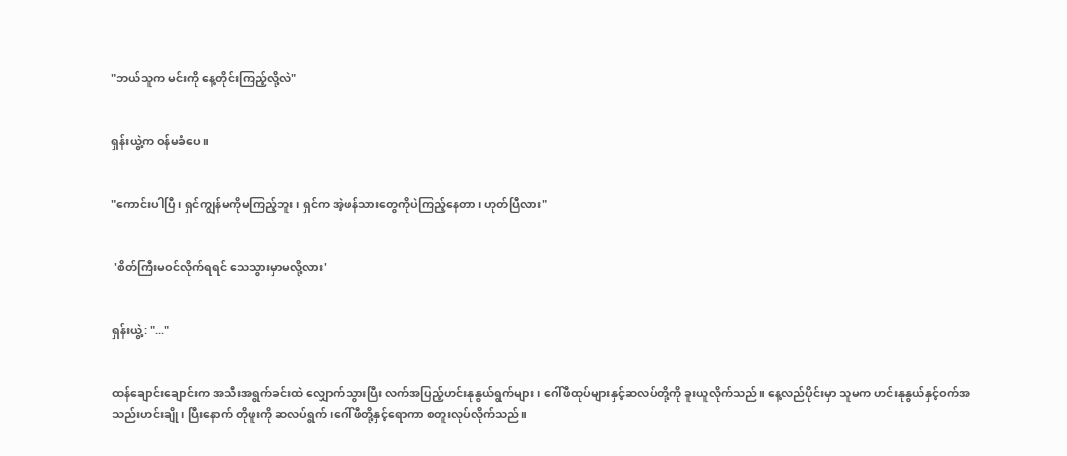"ဘယ်သူက မင်းကို နေ့တိုင်းကြည့်လို့လဲ"


ရှန်းယွဲ့က ဝန်မခံပေ။


"ကောင်းပါပြီ၊ ရှင်ကျွန်မကိုမကြည့်ဘူး၊ ရှင်က အဲ့ဖန်သားတွေကိုပဲကြည့်နေတာ၊ ဟုတ်ပြီလား"


 'စိတ်ကြီးမဝင်လိုက်ရရင် သေသွားမှာမလို့လား'


ရှန်းယွဲ့: "..."


ထန်ချောင်းချောင်းက အသီးအရွက်ခင်းထဲ လျှောက်သွားပြီး လက်အပြည့်ဟင်းနုနွယ်ရွက်များ၊ ဂေါ်ဖီထုပ်များနှင့်ဆလပ်တို့ကို ခူးယူလိုက်သည်။ နေ့လည်ပိုင်းမှာ သူမက ဟင်းနုနွယ်နှင့်ဝက်အသည်းဟင်းချို၊ ပြီးနောက် တိုဖူးကို ဆလပ်ရွက်၊ဂေါ်ဖီတို့နှင့်ရောကာ စတူးလုပ်လိုက်သည်။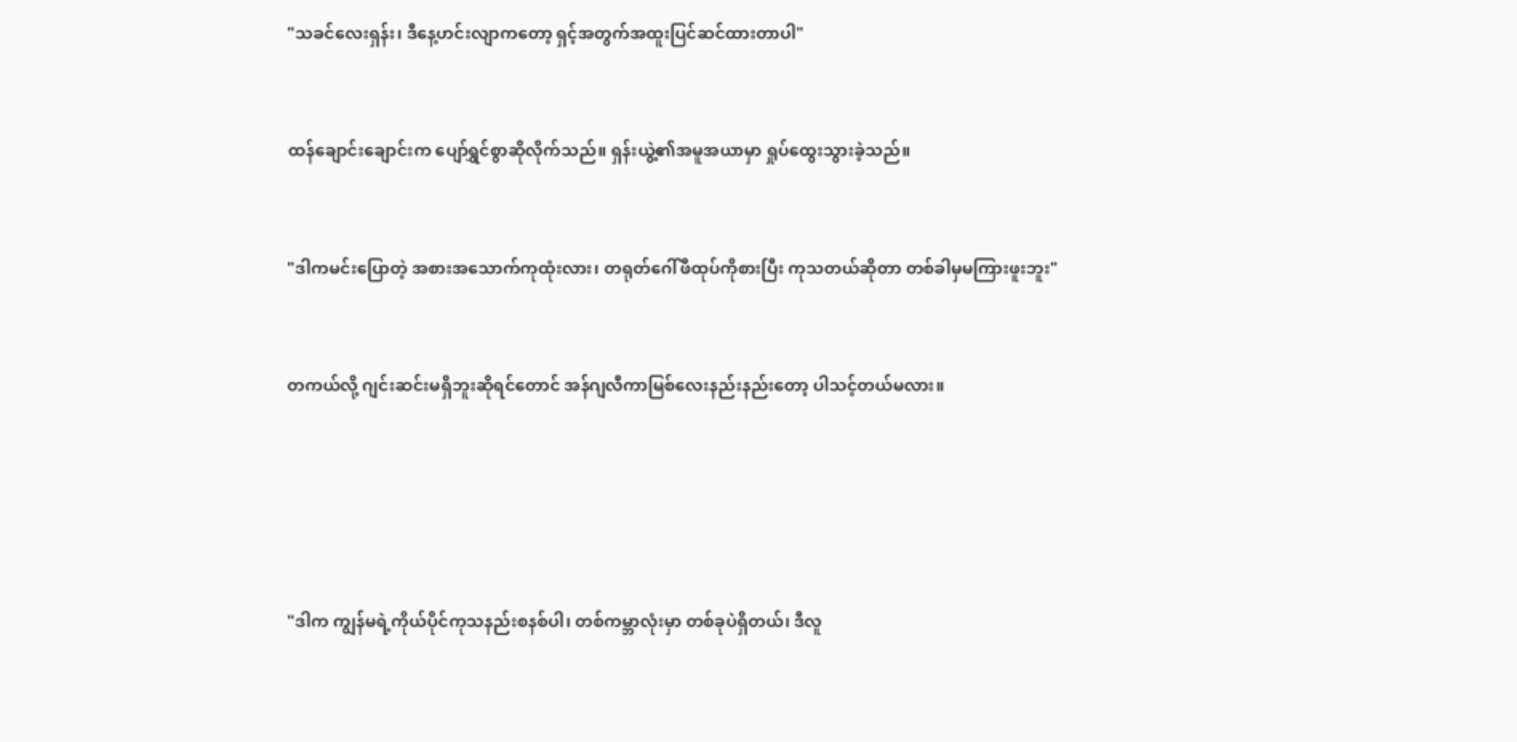"သခင်လေးရှန်း၊ ဒီနေ့ဟင်းလျာကတော့ ရှင့်အတွက်အထူးပြင်ဆင်ထားတာပါ"


ထန်ချောင်းချောင်းက ပျော်ရွှင်စွာဆိုလိုက်သည်။ ရှန်းယွဲ့၏အမူအယာမှာ ရှုပ်ထွေးသွားခဲ့သည်။


"ဒါကမင်းပြောတဲ့ အစားအသောက်ကုထုံးလား၊ တရုတ်ဂေါ်ဖီထုပ်ကိုစားပြီး ကုသတယ်ဆိုတာ တစ်ခါမှမကြားဖူးဘူး"


တကယ်လို့ ဂျင်းဆင်းမရှိဘူးဆိုရင်တောင် အန်ဂျလီကာမြစ်လေးနည်းနည်းတော့ ပါသင့်တယ်မလား။





"ဒါက ကျွန်မရဲ့ကိုယ်ပိုင်ကုသနည်းစနစ်ပါ၊ တစ်ကမ္ဘာလုံးမှာ တစ်ခုပဲရှိတယ်၊ ဒီလူ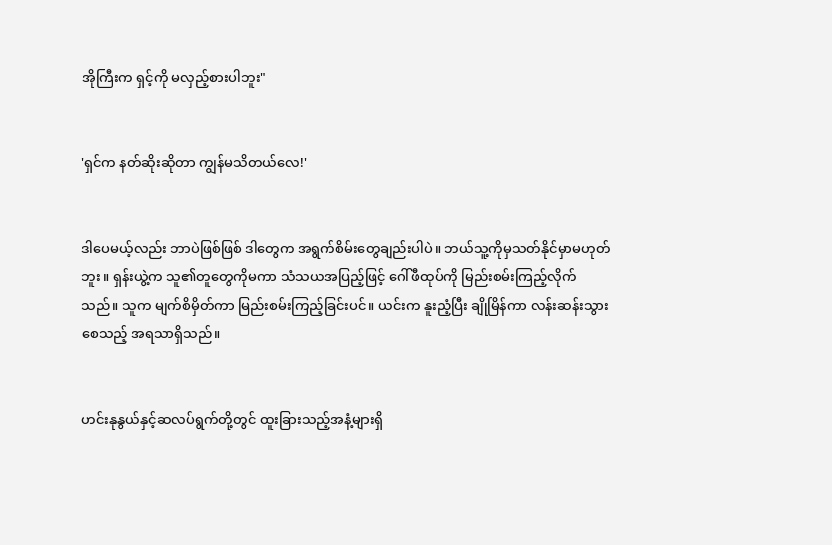အိုကြီးက ရှင့်ကို မလှည့်စားပါဘူး"


'ရှင်က နတ်ဆိုးဆိုတာ ကျွန်မသိတယ်လေ!'


ဒါပေမယ့်လည်း ဘာပဲဖြစ်ဖြစ် ဒါတွေက အရွက်စိမ်းတွေချည်းပါပဲ။ ဘယ်သူ့ကိုမှသတ်နိုင်မှာမဟုတ်ဘူး။ ရှန်းယွဲ့က သူ၏တူတွေကိုမကာ သံသယအပြည့်ဖြင့် ဂေါ်ဖီထုပ်ကို မြည်းစမ်းကြည့်လိုက်သည်။ သူက မျက်စိမှိတ်ကာ မြည်းစမ်းကြည့်ခြင်းပင်။ ယင်းက နူးညံ့ပြီး ချိုမြိန်ကာ လန်းဆန်းသွားစေသည့် အရသာရှိသည်။


ဟင်းနုနွယ်နှင့်ဆလပ်ရွက်တို့တွင် ထူးခြားသည့်အနံ့များရှိ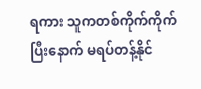ရကား သူကတစ်ကိုက်ကိုက်ပြီးနောက် မရပ်တန့်နိုင်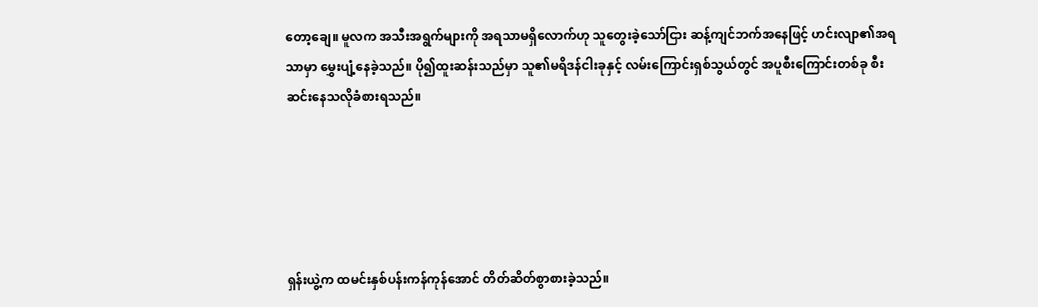တော့ချေ။ မူလက အသီးအရွက်များကို အရသာမရှိလောက်ဟု သူတွေးခဲ့သော်ငြား ဆန့်ကျင်ဘက်အနေဖြင့် ဟင်းလျာ၏အရသာမှာ မွှေးပျံ့နေခဲ့သည်။ ပို၍ထူးဆန်းသည်မှာ သူ၏မရိဒန်ငါးခုနှင့် လမ်းကြောင်းရှစ်သွယ်တွင် အပူစီးကြောင်းတစ်ခု စီးဆင်းနေသလိုခံစားရသည်။





ရှန်းယွဲ့က ထမင်းနှစ်ပန်းကန်ကုန်အောင် တိတ်ဆိတ်စွာစားခဲ့သည်။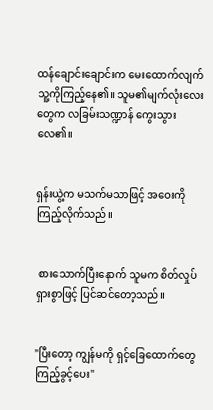ထန်ချောင်းချောင်းက မေးထောက်လျက် သူ့ကိုကြည့်နေ၏။ သူမ၏မျက်လုံးလေးတွေက လခြမ်းသဏ္ဍာန် ကွေးသွားလေ၏။


ရှန်းယွဲ့က မသက်မသာဖြင့် အဝေးကိုကြည့်လိုက်သည်။


 စားသောက်ပြီးနောက် သူမက စိတ်လှုပ်ရှားစွာဖြင့် ပြင်ဆင်တော့သည်။


"ပြီးတော့ ကျွန်မကို ရှင့်ခြေထောက်တွေကြည့်ခွင့်ပေး"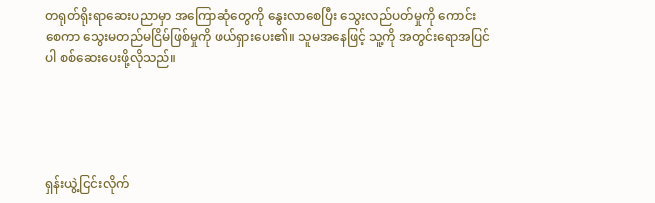တရုတ်ရိုးရာဆေးပညာမှာ အကြောဆုံတွေကို နွေးလာစေပြီး သွေးလည်ပတ်မှုကို ကောင်းစေကာ သွေးမတည်မငြိမ်ဖြစ်မှုကို ဖယ်ရှားပေး၏။ သူမအနေဖြင့် သူ့ကို အတွင်းရောအပြင်ပါ စစ်ဆေးပေးဖို့လိုသည်။





ရှန်းယွဲ့ငြင်းလိုက်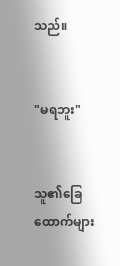သည်။


"မရဘူး"


သူ၏ခြေထောက်များ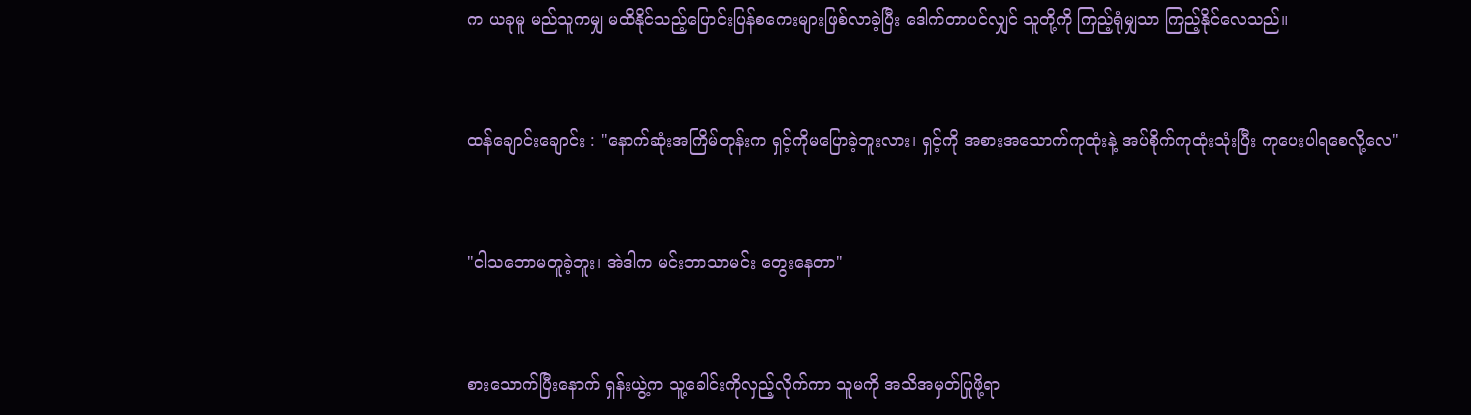က ယခုမူ မည်သူကမျှ မထိနိုင်သည့်ပြောင်းပြန်စကေးများဖြစ်လာခဲ့ပြီး ဒေါက်တာပင်လျှင် သူတို့ကို ကြည့်ရုံမျှသာ ကြည့်နိုင်လေသည်။


ထန်ချောင်းချောင်း : "နောက်ဆုံးအကြိမ်တုန်းက ရှင့်ကိုမပြောခဲ့ဘူးလား၊ ရှင့်ကို အစားအသောက်ကုထုံးနဲ့ အပ်စိုက်ကုထုံးသုံးပြီး ကုပေးပါရစေလို့လေ"


"ငါသဘောမတူခဲ့ဘူး၊ အဲဒါက မင်းဘာသာမင်း တွေးနေတာ"


စားသောက်ပြီးနောက် ရှန်းယွဲ့က သူ့ခေါင်းကိုလှည့်လိုက်ကာ သူမကို အသိအမှတ်ပြုဖို့ရာ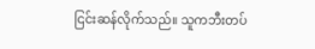ငြင်းဆန်လိုက်သည်။ သူကဘီးတပ်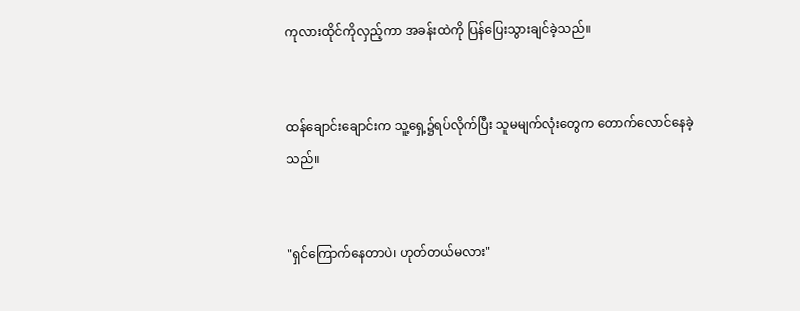ကုလားထိုင်ကိုလှည့်ကာ အခန်းထဲကို ပြန်ပြေးသွားချင်ခဲ့သည်။


ထန်ချောင်းချောင်းက သူ့ရှေ့၌ရပ်လိုက်ပြီး သူမမျက်လုံးတွေက တောက်လောင်နေခဲ့သည်။


"ရှင်ကြောက်နေတာပဲ၊ ဟုတ်တယ်မလား"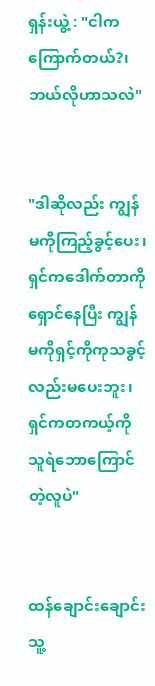ရှန်းယွဲ့ : "ငါကကြောက်တယ်?၊ ဘယ်လိုဟာသလဲ"


"ဒါဆိုလည်း ကျွန်မကိုကြည့်ခွင့်ပေး၊ ရှင်ကဒေါက်တာကို ရှောင်နေပြီး ကျွန်မကိုရှင့်ကိုကုသခွင့်လည်းမပေးဘူး၊ ရှင်ကတကယ့်ကိုသူရဲဘောကြောင်တဲ့လူပဲ"


ထန်ချောင်းချောင်း သူ့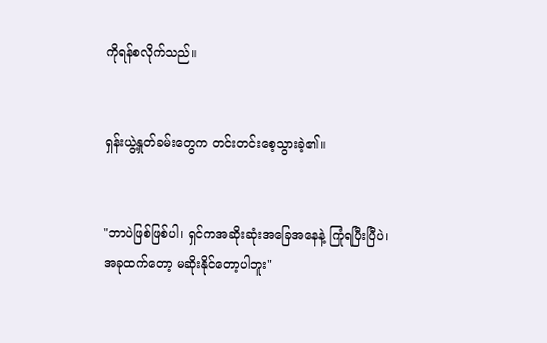ကိုရန်စလိုက်သည်။


ရှန်းယွဲ့နှုတ်ခမ်းတွေက တင်းတင်းစေ့သွားခဲ့၏။


"ဘာပဲဖြစ်ဖြစ်ပါ၊ ရှင်ကအဆိုးဆုံးအခြေအနေနဲ့ ကြုံရပြီးပြီပဲ၊ အခုထက်တော့ မဆိုးနိုင်တော့ပါဘူး"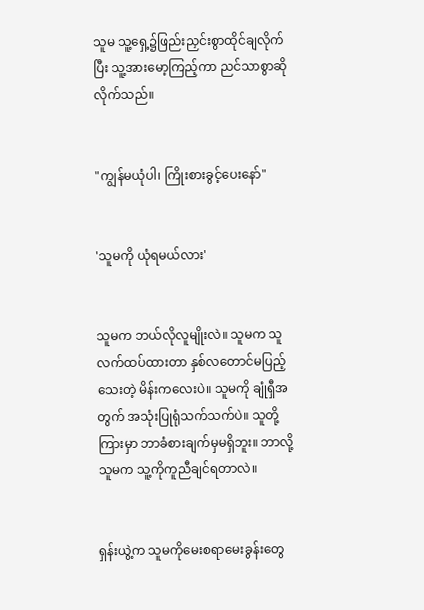သူမ သူ့ရှေ့၌ဖြည်းညှင်းစွာထိုင်ချလိုက်ပြီး သူ့အားမော့ကြည့်ကာ ညင်သာစွာဆိုလိုက်သည်။


"ကျွန်မယုံပါ၊ ကြိုးစားခွင့်ပေးနော်"


'သူမကို ယုံရမယ်လား'


သူမက ဘယ်လိုလူမျိုးလဲ။ သူမက သူလက်ထပ်ထားတာ နှစ်လတောင်မပြည့်သေးတဲ့ မိန်းကလေးပဲ။ သူမကို ချုံရှီအတွက် အသုံးပြုရုံသက်သက်ပဲ။ သူတို့ကြားမှာ ဘာခံစားချက်မှမရှိဘူး။ ဘာလို့သူမက သူ့ကိုကူညီချင်ရတာလဲ။


ရှန်းယွဲ့က သူမကိုမေးစရာမေးခွန်းတွေ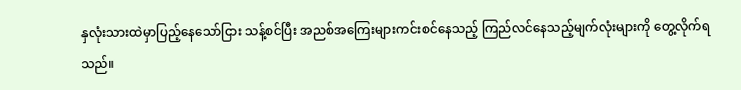နှလုံးသားထဲမှာပြည့်နေသော်ငြား သန့်စင်ပြီး အညစ်အကြေးများကင်းစင်နေသည့် ကြည်လင်နေသည့်မျက်လုံးများကို တွေ့လိုက်ရသည်။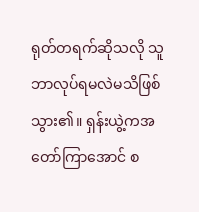ရုတ်တရက်ဆိုသလို သူဘာလုပ်ရမလဲမသိဖြစ်သွား၏။ ရှန်းယွဲ့ကအတော်ကြာအောင် စ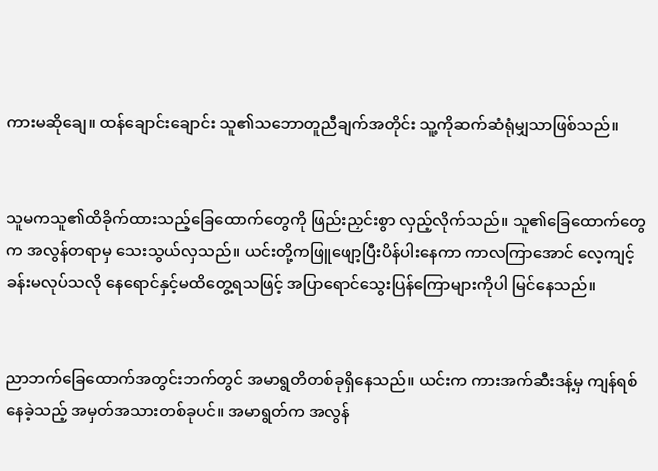ကားမဆိုချေ။ ထန်ချောင်းချောင်း သူ၏သဘောတူညီချက်အတိုင်း သူ့ကိုဆက်ဆံရုံမျှသာဖြစ်သည်။


သူမကသူ၏ထိခိုက်ထားသည့်ခြေထောက်တွေကို ဖြည်းညှင်းစွာ လှည့်လိုက်သည်။ သူ၏ခြေထောက်တွေက အလွန်တရာမှ သေးသွယ်လှသည်။ ယင်းတို့ကဖြူဖျော့ပြီးပိန်ပါးနေကာ ကာလကြာအောင် လေ့ကျင့်ခန်းမလုပ်သလို နေရောင်နှင့်မထိတွေ့ရသဖြင့် အပြာရောင်သွေးပြန်ကြောများကိုပါ မြင်နေသည်။


ညာဘက်ခြေထောက်အတွင်းဘက်တွင် အမာရွတိတစ်ခုရှိနေသည်။ ယင်းက ကားအက်ဆီးဒန့်မှ ကျန်ရစ်နေခဲ့သည့် အမှတ်အသားတစ်ခုပင်။ အမာရွတ်က အလွန်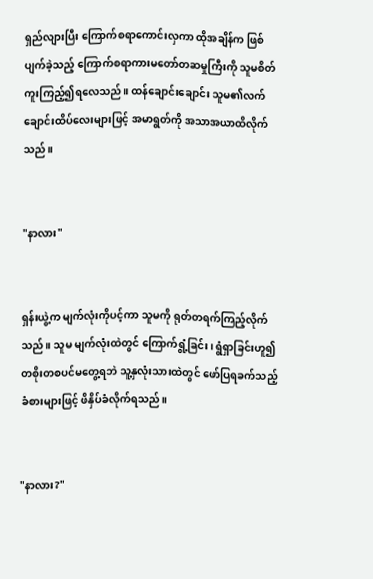ရှည်လျားပြီး ကြောက်စရာကောင်းလှကာ ထိုအချိန်က ဖြစ်ပျက်ခဲ့သည့် ကြောက်စရာကားမတော်တဆမှုကြီးကို သူမစိတ်ကူးကြည့်၍ရလေသည်။ ထန်ချောင်းချောင်း သူမ၏လက်ချောင်းထိပ်လေးများဖြင့် အမာရွတ်ကို အသာအယာထိလိုက်သည်။


"နာလား"


ရှန်းယွဲ့က မျက်လုံးကိုပင့်ကာ သူမကို ရုတ်တရက်ကြည့်လိုက်သည်။ သူမ မျက်လုံးထဲတွင် ကြောက်ရွံ့ခြင်း၊ ရွံရှာခြင်းဟူ၍ တစိုးတစပင်မတွေ့ရဘဲ သူ့နှလုံးသားထဲတွင် ဖော်ပြရခက်သည့် ခံစားများဖြင့် ဖိနှိပ်ခံလိုက်ရသည်။


"နာလား?"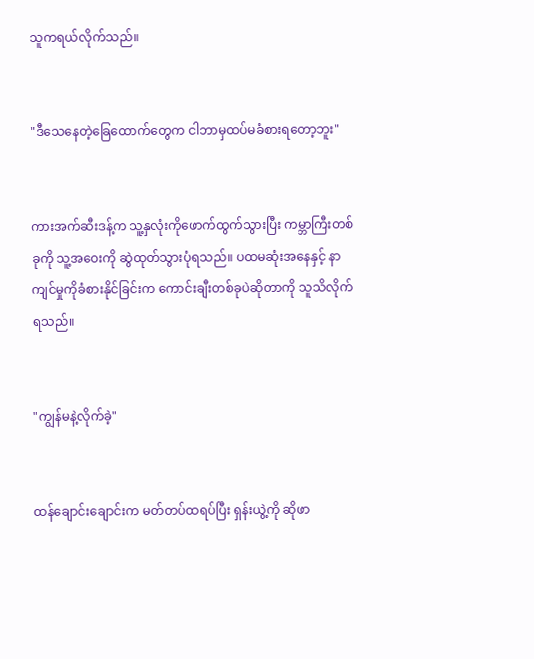သူကရယ်လိုက်သည်။


"ဒီသေနေတဲ့ခြေထောက်တွေက ငါဘာမှထပ်မခံစားရတော့ဘူး"


ကားအက်ဆီးဒန့်က သူ့နှလုံးကိုဖောက်ထွက်သွားပြီး ကမ္ဘာကြီးတစ်ခုကို သူ့အဝေးကို ဆွဲထုတ်သွားပုံရသည်။ ပထမဆုံးအနေနှင့် နာကျင်မှုကိုခံစားနိုင်ခြင်းက ကောင်းချီးတစ်ခုပဲဆိုတာကို သူသိလိုက်ရသည်။


"ကျွန်မနဲ့လိုက်ခဲ့"


ထန်ချောင်းချောင်းက မတ်တပ်ထရပ်ပြီး ရှန်းယွဲ့ကို ဆိုဖာ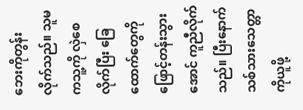ဘေးကိုတွန်းလိုက်သည်။ သူမကသူ့ကို လှဲစေလိုက်ပြီး ခြေထောက်တွေကို ဖြောင့်တန်းသွားအောင် ကူညီလိုက်သည်။ ပြီးနောက် သစ်သားသေတ္တာကိုယူဖို့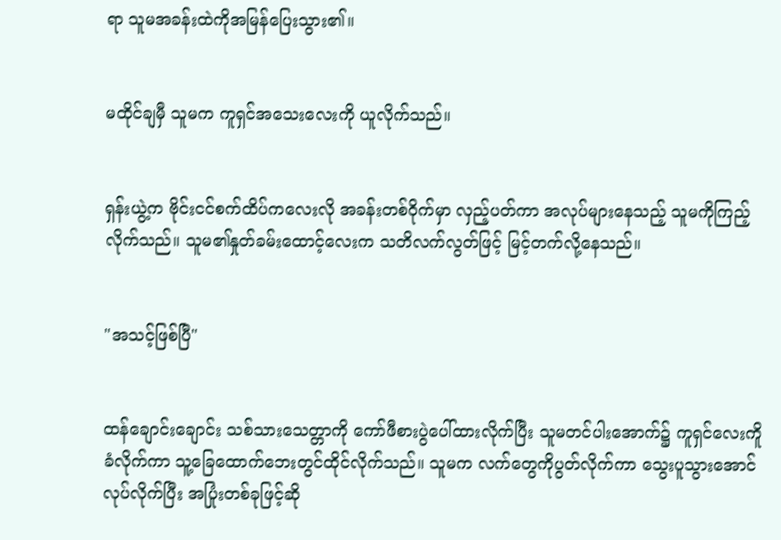ရာ သူမအခန်းထဲကိုအမြန်ပြေးသွား၏။


မထိုင်ချမှီ သူမက ကူရှင်အသေးလေးကို ယူလိုက်သည်။


ရှန်းယွဲ့က ဗိုင်းငင်စက်ထိပ်ကလေးလို အခန်းတစ်ဝိုက်မှာ လှည့်ပတ်ကာ အလုပ်များနေသည့် သူမကိုကြည့်လိုက်သည်။ သူမ၏နှုတ်ခမ်းထောင့်လေးက သတိလက်လွတ်ဖြင့် မြင့်တက်လို့နေသည်။


"အသင့်ဖြစ်ပြီ"


ထန်ချောင်းချောင်း သစ်သားသေတ္တာကို ကော်ဖီစားပွဲပေါ်ထားလိုက်ပြီး သူမတင်ပါးအောက်၌ ကူရှင်လေးကိူခံလိုက်ကာ သူ့ခြေထောက်ဘေးတွင်ထိုင်လိုက်သည်။ သူမက လက်တွေကိုပွတ်လိုက်ကာ သွေးပူသွားအောင်လုပ်လိုက်ပြီး အပြုံးတစ်ခုဖြင့်ဆို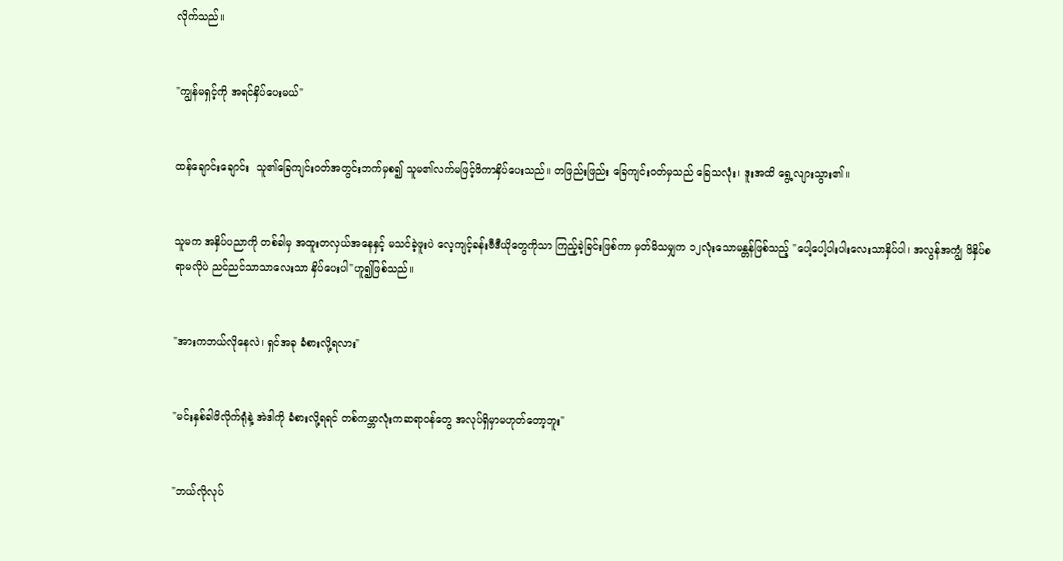လိုက်သည်။


"ကျွန်မရှင့်ကို အရင်နှိပ်ပေးမယ်"


ထန်ချောင်းချောင်း  သူ၏ခြေကျင်းဝတ်အတွင်းဘက်မှစ၍ သူမ၏လက်မဖြင့်ဖိကာနှိပ်ပေးသည်။ တဖြည်းဖြည်း ခြေကျင်းဝတ်မှသည် ခြေသလုံး၊ ဒူးအထိ ရွေ့လျားသွား၏။


သူမက အနှိပ်ပညာကို တစ်ခါမှ အထူးတလှယ်အနေနှင့် မသင်ခဲ့ဖူးပဲ လေ့ကျင့်ခန်းဗီဒီယိုတွေကိုသာ ကြည့်ခဲ့ခြင်းဖြစ်ကာ မှတ်မိသမျှက ၁၂လုံးသောမန္တန်ဖြစ်သည့် "ပေါ့ပေါ့ပါးပါးလေးသာနှိပ်ပါ၊ အလွန်အကျွံ ဖိနှိပ်စရာမလိုပဲ ညင်ညင်သာသာလေးသာ နှိပ်ပေးပါ"ဟူ၍ဖြစ်သည်။


"အားကဘယ်လိုနေလဲ၊ ရှင်အခု ခံစားလို့ရလား"


"မင်းနှစ်ခါဖိလိုက်ရုံနဲ့ အဲဒါကို ခံစားလို့ရရင် တစ်ကမ္ဘာလုံးကဆရာဝန်တွေ အလုပ်ရှိမှာမဟုတ်တော့ဘူး"


"ဘယ်လိုလုပ်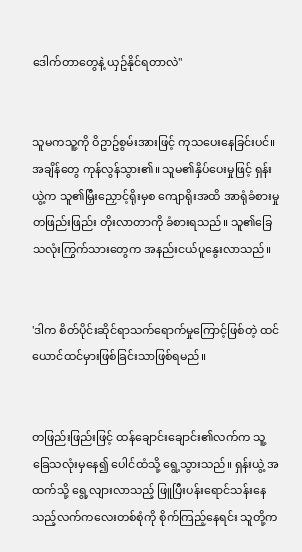ဒေါက်တာတွေနဲ့ ယှဥ်နိုင်ရတာလဲ"


သူမကသူ့ကို ဝိဥာဥ်စွမ်းအားဖြင့် ကုသပေးနေခြင်းပင်။ အချိန်တွေ ကုန်လွန်သွား၏။ သူမ၏နှိပ်ပေးမှုဖြင့် ရှန်းယွဲ့က သူ၏မြှီးညှောင့်ရိုးမှစ ကျောရိုးအထိ အာရုံခံစားမှု တဖြည်းဖြည်း တိုးလာတာကို ခံစားရသည်။ သူ၏ခြေသလုံးကြွက်သားတွေက အနည်းငယ်ပူနွေးလာသည်။


'ဒါက စိတ်ပိုင်းဆိုင်ရာသက်ရောက်မှုကြောင့်ဖြစ်တဲ့ ထင်ယောင်ထင်မှားဖြစ်ခြင်းသာဖြစ်ရမည်။


တဖြည်းဖြည်းဖြင့် ထန်ချောင်းချောင်း၏လက်က သူ့ခြေသလုံးမှနေ၍ ပေါင်ထံသို့ ရွေ့သွားသည်။ ရှန်းယွဲ့ အထက်သို့ ရွေ့လျားလာသည့် ဖြူပြီးပန်းရောင်သန်းနေသည့်လက်ကလေးတစ်စုံကို စိုက်ကြည့်နေရင်း သူတို့က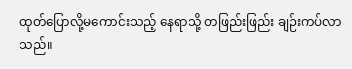ထုတ်ပြောလို့မကောင်းသည့် နေရာသို့ တဖြည်းဖြည်း ချဉ်းကပ်လာသည်။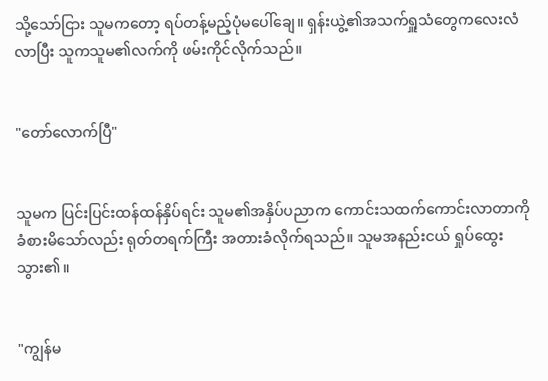သို့သော်ငြား သူမကတော့ ရပ်တန့်မည့်ပုံမပေါ်ချေ။ ရှန်းယွဲ့၏အသက်ရှူသံတွေကလေးလံလာပြီး သူကသူမ၏လက်ကို ဖမ်းကိုင်လိုက်သည်။


"တော်လောက်ပြီ"


သူမက ပြင်းပြင်းထန်ထန်နှိပ်ရင်း သူမ၏အနှိပ်ပညာက ကောင်းသထက်ကောင်းလာတာကို ခံစားမိသော်လည်း ရုတ်တရက်ကြီး အတားခံလိုက်ရသည်။ သူမအနည်းငယ် ရှုပ်ထွေးသွား၏။


"ကျွန်မ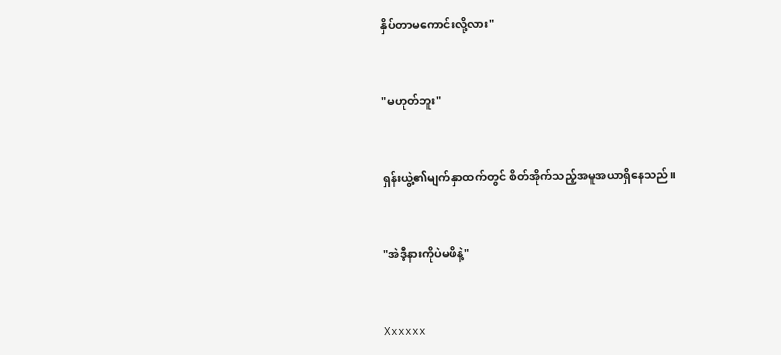နှိပ်တာမကောင်းလို့လား"


"မဟုတ်ဘူး"


ရှန်းယွဲ့၏မျက်နှာထက်တွင် စိတ်အိုက်သည့်အမူအယာရှိနေသည်။


"အဲဒီ့နားကိုပဲမဖိနဲ့"


Xxxxxx